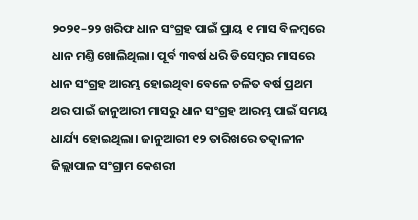୨୦୨୧–୨୨ ଖରିଫ ଧାନ ସଂଗ୍ରହ ପାଇଁ ପ୍ରାୟ ୧ ମାସ ବିଳମ୍ବରେ ଧାନ ମଣ୍ତି ଖୋଲିଥିଲା। ପୂର୍ବ ୩ବର୍ଷ ଧରି ଡିସେମ୍ବର ମାସରେ ଧାନ ସଂଗ୍ରହ ଆରମ୍ଭ ହୋଇଥିବା ବେଳେ ଚଳିତ ବର୍ଷ ପ୍ରଥମ ଥର ପାଇଁ ଜାନୁଆରୀ ମାସରୁ ଧାନ ସଂଗ୍ରହ ଆରମ୍ଭ ପାଇଁ ସମୟ ଧାର୍ଯ୍ୟ ହୋଇଥିଲା। ଜାନୁଆରୀ ୧୨ ତାରିଖରେ ତତ୍କାଳୀନ ଜିଲ୍ଲାପାଳ ସଂଗ୍ରାମ କେଶରୀ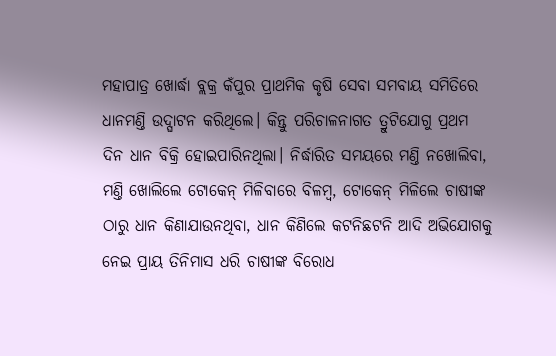ମହାପାତ୍ର ଖୋର୍ଦ୍ଧା ବ୍ଲକ୍ର କଁପୁର ପ୍ରାଥମିକ କୃଷି ସେବା ସମବାୟ ସମିତିରେ ଧାନମଣ୍ତି ଉଦ୍ଘାଟନ କରିଥିଲେ। କିନ୍ତୁ ପରିଚାଳନାଗତ ତ୍ରୁଟିଯୋଗୁ ପ୍ରଥମ ଦିନ ଧାନ ବିକ୍ରି ହୋଇପାରିନଥିଲା। ନିର୍ଦ୍ଧାରିତ ସମୟରେ ମଣ୍ତି ନଖୋଲିବା, ମଣ୍ତି ଖୋଲିଲେ ଟୋକେନ୍ ମିଳିବାରେ ବିଳମ୍ବ, ଟୋକେନ୍ ମିଳିଲେ ଚାଷୀଙ୍କ ଠାରୁ ଧାନ କିଣାଯାଉନଥିବା, ଧାନ କିଣିଲେ କଟନିଛଟନି ଆଦି ଅଭିଯୋଗକୁ ନେଇ ପ୍ରାୟ ତିନିମାସ ଧରି ଚାଷୀଙ୍କ ବିରୋଧ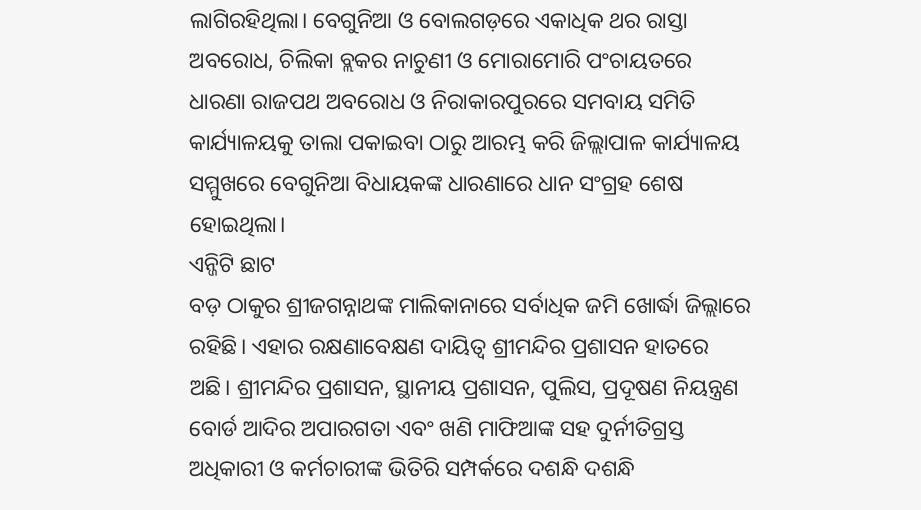ଲାଗିରହିଥିଲା। ବେଗୁନିଆ ଓ ବୋଲଗଡ଼ରେ ଏକାଧିକ ଥର ରାସ୍ତା ଅବରୋଧ, ଚିଲିକା ବ୍ଲକର ନାଚୁଣୀ ଓ ମୋରାମୋରି ପଂଚାୟତରେ ଧାରଣା ରାଜପଥ ଅବରୋଧ ଓ ନିରାକାରପୁରରେ ସମବାୟ ସମିତି କାର୍ଯ୍ୟାଳୟକୁ ତାଲା ପକାଇବା ଠାରୁ ଆରମ୍ଭ କରି ଜିଲ୍ଲାପାଳ କାର୍ଯ୍ୟାଳୟ ସମ୍ମୁଖରେ ବେଗୁନିଆ ବିଧାୟକଙ୍କ ଧାରଣାରେ ଧାନ ସଂଗ୍ରହ ଶେଷ ହୋଇଥିଲା।
ଏନ୍ଜିଟି ଛାଟ
ବଡ଼ ଠାକୁର ଶ୍ରୀଜଗନ୍ନାଥଙ୍କ ମାଲିକାନାରେ ସର୍ବାଧିକ ଜମି ଖୋର୍ଦ୍ଧା ଜିଲ୍ଲାରେ ରହିଛି। ଏହାର ରକ୍ଷଣାବେକ୍ଷଣ ଦାୟିତ୍ବ ଶ୍ରୀମନ୍ଦିର ପ୍ରଶାସନ ହାତରେ ଅଛି। ଶ୍ରୀମନ୍ଦିର ପ୍ରଶାସନ, ସ୍ଥାନୀୟ ପ୍ରଶାସନ, ପୁଲିସ, ପ୍ରଦୂଷଣ ନିୟନ୍ତ୍ରଣ ବୋର୍ଡ ଆଦିର ଅପାରଗତା ଏବଂ ଖଣି ମାଫିଆଙ୍କ ସହ ଦୁର୍ନୀତିଗ୍ରସ୍ତ ଅଧିକାରୀ ଓ କର୍ମଚାରୀଙ୍କ ଭିତିରି ସମ୍ପର୍କରେ ଦଶନ୍ଧି ଦଶନ୍ଧି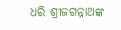ଧରି ଶ୍ରୀଜଗନ୍ନାଥଙ୍କ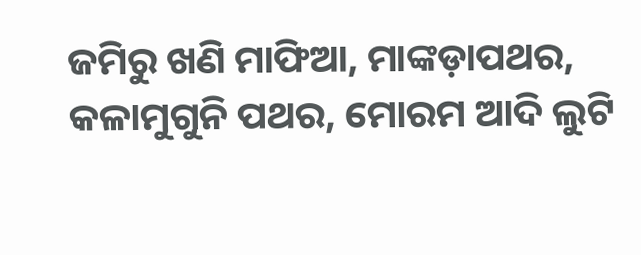ଜମିରୁ ଖଣି ମାଫିଆ, ମାଙ୍କଡ଼ାପଥର, କଳାମୁଗୁନି ପଥର, ମୋରମ ଆଦି ଲୁଟି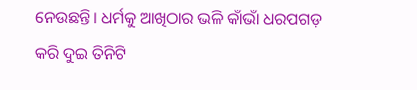ନେଉଛନ୍ତି। ଧର୍ମକୁ ଆଖିଠାର ଭଳି କାଁଭାଁ ଧରପଗଡ଼ କରି ଦୁଇ ତିନିଟି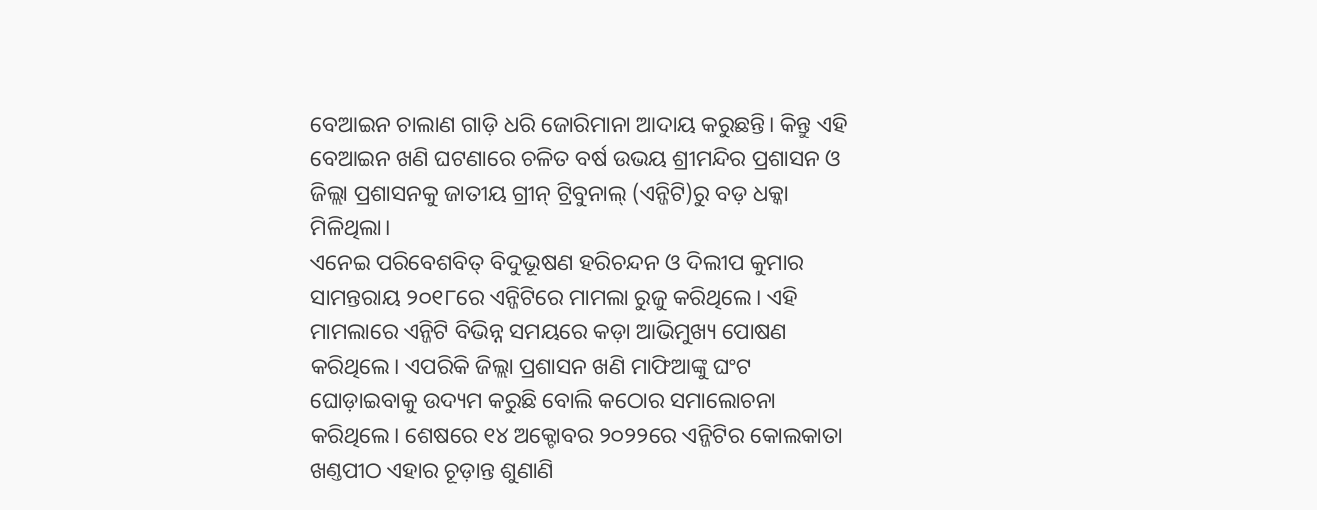ବେଆଇନ ଚାଲାଣ ଗାଡ଼ି ଧରି ଜୋରିମାନା ଆଦାୟ କରୁଛନ୍ତି। କିନ୍ତୁ ଏହି ବେଆଇନ ଖଣି ଘଟଣାରେ ଚଳିତ ବର୍ଷ ଉଭୟ ଶ୍ରୀମନ୍ଦିର ପ୍ରଶାସନ ଓ ଜିଲ୍ଲା ପ୍ରଶାସନକୁ ଜାତୀୟ ଗ୍ରୀନ୍ ଟ୍ରିବୁନାଲ୍ (ଏନ୍ଜିଟି)ରୁ ବଡ଼ ଧକ୍କା ମିଳିଥିଲା।
ଏନେଇ ପରିବେଶବିତ୍ ବିଦୁଭୂଷଣ ହରିଚନ୍ଦନ ଓ ଦିଲୀପ କୁମାର ସାମନ୍ତରାୟ ୨୦୧୮ରେ ଏନ୍ଜିଟିରେ ମାମଲା ରୁଜୁ କରିଥିଲେ। ଏହି ମାମଲାରେ ଏନ୍ଜିଟି ବିଭିନ୍ନ ସମୟରେ କଡ଼ା ଆଭିମୁଖ୍ୟ ପୋଷଣ କରିଥିଲେ। ଏପରିକି ଜିଲ୍ଲା ପ୍ରଶାସନ ଖଣି ମାଫିଆଙ୍କୁ ଘଂଟ ଘୋଡ଼ାଇବାକୁ ଉଦ୍ୟମ କରୁଛି ବୋଲି କଠୋର ସମାଲୋଚନା କରିଥିଲେ। ଶେଷରେ ୧୪ ଅକ୍ଟୋବର ୨୦୨୨ରେ ଏନ୍ଜିଟିର କୋଲକାତା ଖଣ୍ତପୀଠ ଏହାର ଚୂଡ଼ାନ୍ତ ଶୁଣାଣି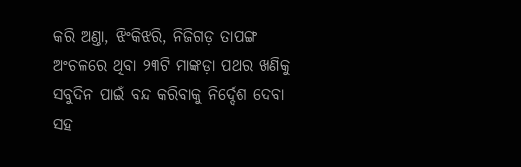କରି ଅଣ୍ତା, ଝିଂକିଝରି, ନିଜିଗଡ଼ ତାପଙ୍ଗ ଅଂଚଳରେ ଥିବା ୨୩ଟି ମାଙ୍କଡ଼ା ପଥର ଖଣିକୁ ସବୁଦିନ ପାଇଁ ବନ୍ଦ କରିବାକୁ ନିର୍ଦ୍ଦେଶ ଦେବା ସହ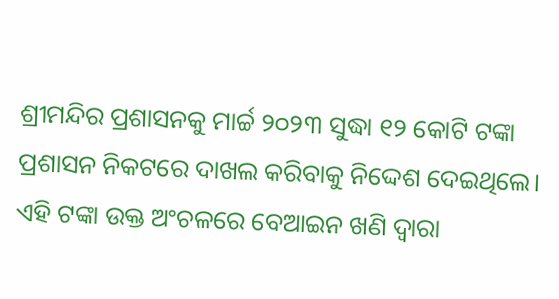ଶ୍ରୀମନ୍ଦିର ପ୍ରଶାସନକୁ ମାର୍ଚ୍ଚ ୨୦୨୩ ସୁଦ୍ଧା ୧୨ କୋଟି ଟଙ୍କା ପ୍ରଶାସନ ନିକଟରେ ଦାଖଲ କରିବାକୁ ନିଦ୍ଦେଶ ଦେଇଥିଲେ। ଏହି ଟଙ୍କା ଉକ୍ତ ଅଂଚଳରେ ବେଆଇନ ଖଣି ଦ୍ବାରା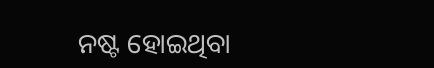ନଷ୍ଟ ହୋଇଥିବା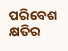ପରିବେଶ କ୍ଷତିର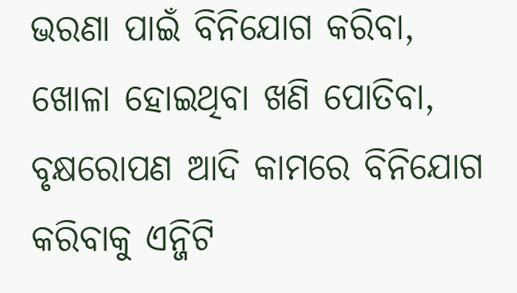ଭରଣା ପାଇଁ ବିନିଯୋଗ କରିବା, ଖୋଳା ହୋଇଥିବା ଖଣି ପୋତିବା, ବୃକ୍ଷରୋପଣ ଆଦି କାମରେ ବିନିଯୋଗ କରିବାକୁ ଏନ୍ଜିଟି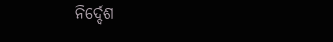ନିର୍ଦ୍ଦେଶ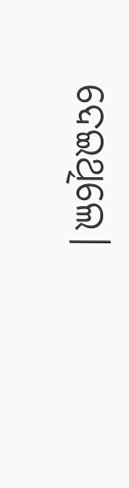ଦେଇଥିଲେ।